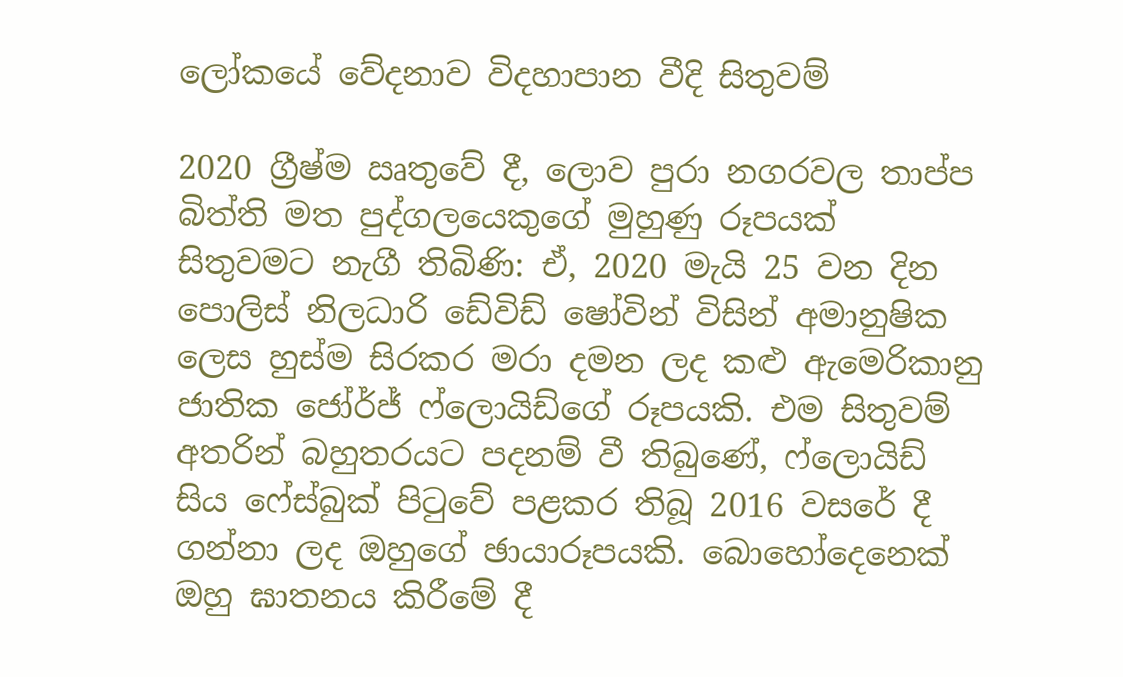ලෝකයේ වේදනාව විදහාපාන වීදි සිතුවම්

2020 ග්‍රීෂ්ම ඍතුවේ දී, ලොව පුරා නගරවල තාප්ප බිත්ති මත පුද්ගලයෙකුගේ මුහුණු රූපයක් සිතුවමට නැගී තිබිණි: ඒ, 2020 මැයි 25 වන දින පොලිස් නිලධාරි ඩේවිඩ් ෂෝවින් විසින් අමානුෂික ලෙස හුස්ම සිරකර මරා දමන ලද කළු ඇමෙරිකානු ජාතික ජෝර්ජ් ෆ්ලොයිඩ්ගේ රූපයකි. එම සිතුවම් අතරින් බහුතරයට පදනම් වී තිබුණේ, ෆ්ලොයිඩ් සිය ෆේස්බුක් පිටුවේ පළකර තිබූ 2016 වසරේ දී ගන්නා ලද ඔහුගේ ඡායාරූපයකි. බොහෝදෙනෙක් ඔහු ඝාතනය කිරීමේ දී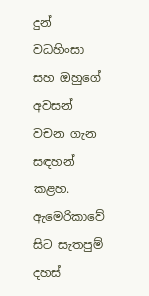දුන් වධහිංසා සහ ඔහුගේ අවසන් වචන ගැන සඳහන් කළහ. ඇමෙරිකාවේ සිට සැතපුම් දහස්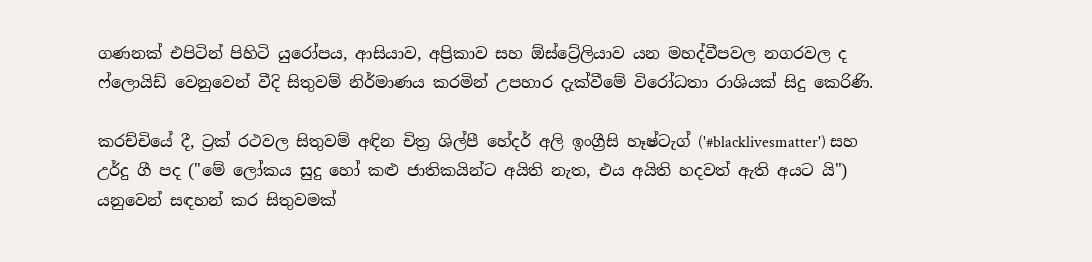ගණනක් එපිටින් පිහිටි යුරෝපය, ආසියාව, අප්‍රිකාව සහ ඕස්ට්‍රේලියාව යන මහද්වීපවල නගරවල ද ෆ්ලොයිඩ් වෙනුවෙන් වීදි සිතුවම් නිර්මාණය කරමින් උපහාර දැක්වීමේ විරෝධතා රාශියක් සිදු කෙරිණි.

කරච්චියේ දී, ට්‍රක් රථවල සිතුවම් අඳින චිත්‍ර ශිල්පී හේදර් අලි ඉංග්‍රීසි හෑෂ්ටැග් ('#blacklivesmatter') සහ උර්දු ගී පද ("මේ ලෝකය සුදු හෝ කළු ජාතිකයින්ට අයිති නැත, එය අයිති හදවත් ඇති අයට යි") යනුවෙන් සඳහන් කර සිතුවමක්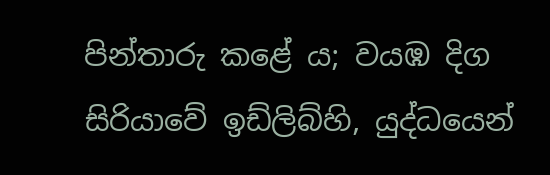පින්තාරු කළේ ය; වයඹ දිග සිරියාවේ ඉඩ්ලිබ්හි, යුද්ධයෙන්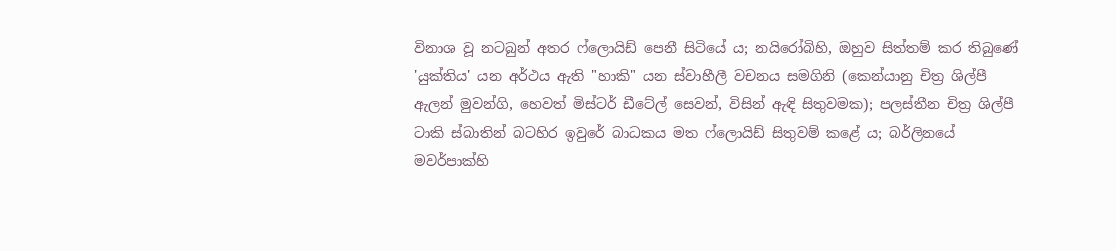විනාශ වූ නටබුන් අතර ෆ්ලොයිඩ් පෙනී සිටියේ ය; නයිරෝබිහි, ඔහුව සිත්තම් කර තිබුණේ 'යුක්තිය' යන අර්ථය ඇති "හාකි" යන ස්වාහීලී වචනය සමගිනි (කෙන්යානු චිත්‍ර ශිල්පී ඇලන් මුවන්ගි, හෙවත් මිස්ටර් ඩීටේල් සෙවන්, විසින් ඇඳි සිතුවමක); පලස්තීන චිත්‍ර ශිල්පී ටාකි ස්බාතින් බටහිර ඉවුරේ බාධකය මත ෆ්ලොයිඩ් සිතුවම් කළේ ය; බර්ලිනයේ මවර්පාක්හි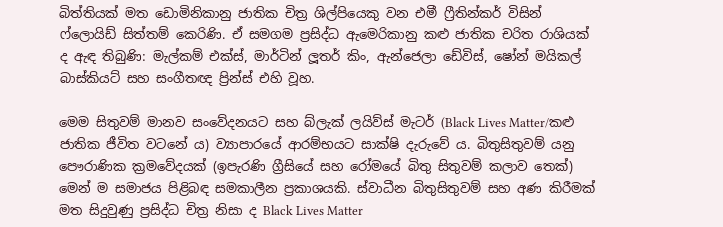බිත්තියක් මත ඩොමිනිකානු ජාතික චිත්‍ර ශිල්පියෙකු වන එමී ෆ්‍රීතින්කර් විසින් ෆ්ලොයිඩ් සිත්තම් කෙරිණි. ඒ සමගම ප්‍රසිද්ධ ඇමෙරිකානු කළු ජාතික චරිත රාශියක් ද ඇඳ තිබුණි: මැල්කම් එක්ස්, මාර්ටින් ලූතර් කිං, ඇන්ජෙලා ඩේවිස්, ෂෝන් මයිකල් බාස්කියට් සහ සංගීතඥ ප්‍රින්ස් එහි වූහ.

මෙම සිතුවම් මානව සංවේදනයට සහ බ්ලැක් ලයිව්ස් මැටර් (Black Lives Matter/කළු ජාතික ජීවිත වටනේ ය) ව්‍යාපාරයේ ආරම්භයට සාක්ෂි දැරුවේ ය. බිතුසිතුවම් යනු පෞරාණික ක්‍රමවේදයක් (ඉපැරණි ග්‍රීසියේ සහ රෝමයේ බිතු සිතුවම් කලාව තෙක්) මෙන් ම සමාජය පිළිබඳ සමකාලීන ප්‍රකාශයකි. ස්වාධීන බිතුසිතුවම් සහ අණ කිරීමක් මත සිදුවුණු ප්‍රසිද්ධ චිත්‍ර නිසා ද Black Lives Matter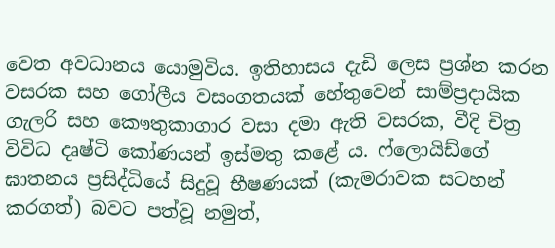වෙත අවධානය යොමුවිය. ඉතිහාසය දැඩි ලෙස ප්‍රශ්න කරන වසරක සහ ගෝලීය වසංගතයක් හේතුවෙන් සාම්ප්‍රදායික ගැලරි සහ කෞතුකාගාර වසා දමා ඇති වසරක, වීදි චිත්‍ර විවිධ දෘෂ්ටි කෝණයන් ඉස්මතු කළේ ය. ෆ්ලොයිඩ්ගේ ඝාතනය ප්‍රසිද්ධියේ සිදුවූ භීෂණයක් (කැමරාවක සටහන් කරගත්) බවට පත්වූ නමුත්,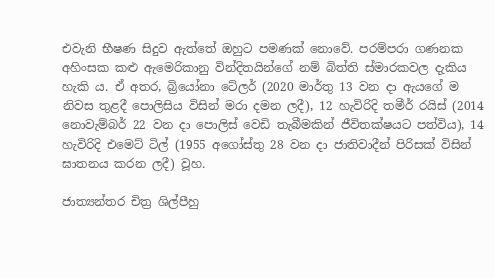එවැනි භීෂණ සිදුව ඇත්තේ ඔහුට පමණක් නොවේ. පරම්පරා ගණනක අහිංසක කළු ඇමෙරිකානු වින්දිතයින්ගේ නම් බිත්ති ස්මාරකවල දැකිය හැකි ය. ඒ අතර, බ්‍රියෝනා ටේලර් (2020 මාර්තු 13 වන දා ඇයගේ ම නිවස තුළදී පොලිසිය විසින් මරා දමන ලදී), 12 හැවිරිදි තමීර් රයිස් (2014 නොවැම්බර් 22 වන දා පොලිස් වෙඩි තැබීමකින් ජීවිතක්ෂයට පත්විය), 14 හැවිරිදි එමෙට් ටිල් (1955 අගෝස්තු 28 වන දා ජාතිවාදීන් පිරිසක් විසින් ඝාතනය කරන ලදී) වූහ.

ජාත්‍යන්තර චිත්‍ර ශිල්පීහු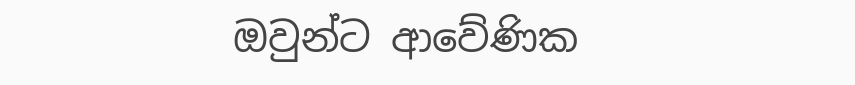ඔවුන්ට ආවේණික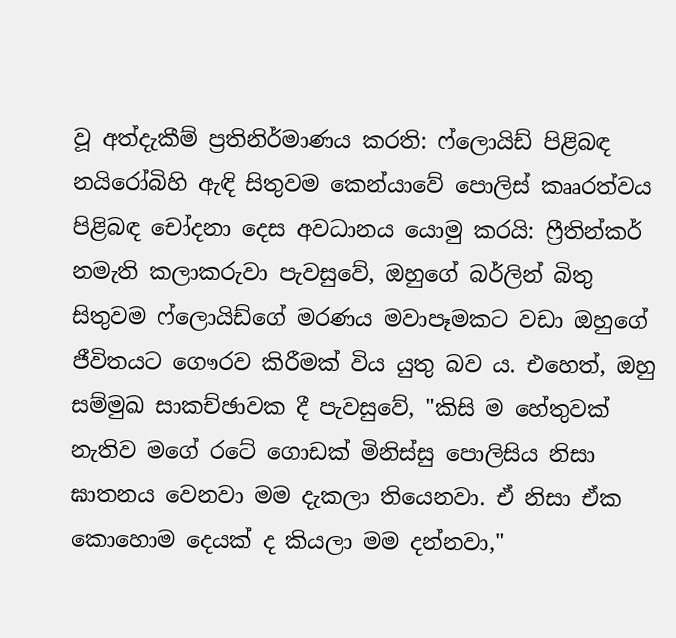වූ අත්දැකීම් ප්‍රතිනිර්මාණය කරති: ෆ්ලොයිඩ් පිළිබඳ නයිරෝබිහි ඇඳි සිතුවම කෙන්යාවේ පොලිස් කෲරත්වය පිළිබඳ චෝදනා දෙස අවධානය යොමු කරයි: ෆ්‍රීතින්කර් නමැති කලාකරුවා පැවසුවේ, ඔහුගේ බර්ලින් බිතු සිතුවම ෆ්ලොයිඩ්ගේ මරණය මවාපෑමකට වඩා ඔහුගේ ජීවිතයට ගෞරව කිරීමක් විය යුතු බව ය. එහෙත්, ඔහු සම්මුඛ සාකච්ඡාවක දී පැවසුවේ, "කිසි ම හේතුවක් නැතිව මගේ රටේ ගොඩක් මිනිස්සු පොලිසිය නිසා ඝාතනය වෙනවා මම දැකලා තියෙනවා. ඒ නිසා ඒක කොහොම දෙයක් ද කියලා මම දන්නවා,"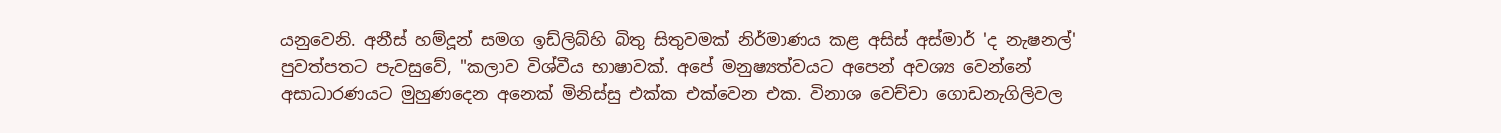යනුවෙනි. අනීස් හම්දූන් සමග ඉඩ්ලිබ්හි බිතු සිතුවමක් නිර්මාණය කළ අසිස් අස්මාර් 'ද නැෂනල්' පුවත්පතට පැවසුවේ, "කලාව විශ්වීය භාෂාවක්. අපේ මනුෂ්‍යත්වයට අපෙන් අවශ්‍ය වෙන්නේ අසාධාරණයට මුහුණදෙන අනෙක් මිනිස්සු එක්ක එක්වෙන එක. විනාශ වෙච්චා ගොඩනැගිලිවල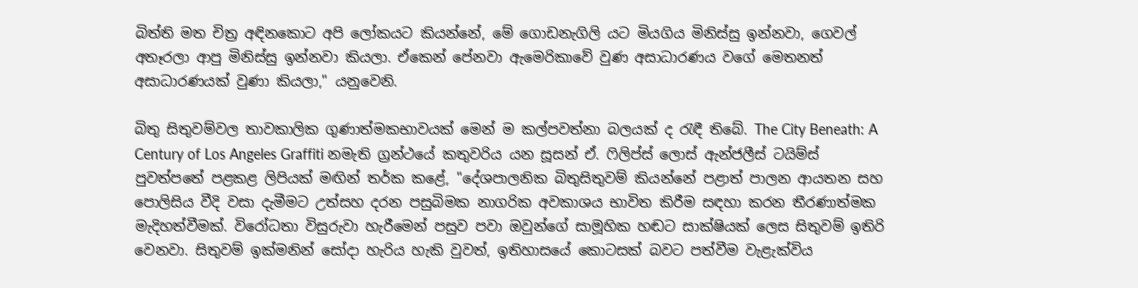බිත්ති මත චිත්‍ර අඳිනකොට අපි ලෝකයට කියන්නේ, මේ ගොඩනැගිලි යට මියගිය මිනිස්සු ඉන්නවා, ගෙවල් අතෑරලා ආපු මිනිස්සු ඉන්නවා කියලා. ඒකෙන් පේනවා ඇමෙරිකාවේ වුණ අසාධාරණය වගේ මෙතනත් අසාධාරණයක් වුණා කියලා," යනුවෙනි.

බිතු සිතුවම්වල තාවකාලික ගුණාත්මකභාවයක් මෙන් ම කල්පවත්නා බලයක් ද රැඳී තිබේ. The City Beneath: A Century of Los Angeles Graffiti නමැති ග්‍රන්ථයේ කතුවරිය යන සූසන් ඒ. ෆිලිප්ස් ලොස් ඇන්ජලීස් ටයිම්ස් පුවත්පතේ පළකළ ලිපියක් මඟින් තර්ක කළේ, "දේශපාලනික බිතුසිතුවම් කියන්නේ පළාත් පාලන ආයතන සහ පොලිසිය වීදි වසා දැමීමට උත්සහ දරන පසුබිමක නාගරික අවකාශය භාවිත කිරීම සඳහා කරන තීරණාත්මක මැදිහත්වීමක්. විරෝධතා විසුරුවා හැරීමෙන් පසුව පවා ඔවුන්ගේ සාමූහික හඬට සාක්ෂියක් ලෙස සිතුවම් ඉතිරි වෙනවා. සිතුවම් ඉක්මනින් සෝදා හැරිය හැකි වුවත්, ඉතිහාසයේ කොටසක් බවට පත්වීම වැළැක්විය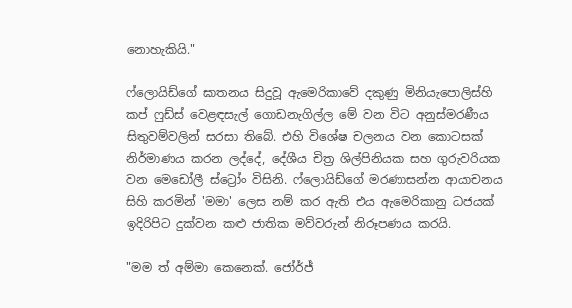නොහැකියි."

ෆ්ලොයිඩ්ගේ ඝාතනය සිදුවූ ඇමෙරිකාවේ දකුණු මිනියැපොලිස්හි කප් ෆුඩ්ස් වෙළඳසැල් ගොඩනැගිල්ල මේ වන විට අනුස්මරණීය සිතුවම්වලින් සරසා තිබේ. එහි විශේෂ චලනය වන කොටසක් නිර්මාණය කරන ලද්දේ, දේශීය චිත්‍ර ශිල්පිනියක සහ ගුරුවරියක වන මෙඩෝලී ස්ට්‍රෝං විසිනි. ෆ්ලොයිඩ්ගේ මරණාසන්න ආයාචනය සිහි කරමින් 'මමා' ලෙස නම් කර ඇති එය ඇමෙරිකානු ධජයක් ඉදිරිපිට දුක්වන කළු ජාතික මව්වරුන් නිරූපණය කරයි.

"මම ත් අම්මා කෙනෙක්. ජෝර්ජ්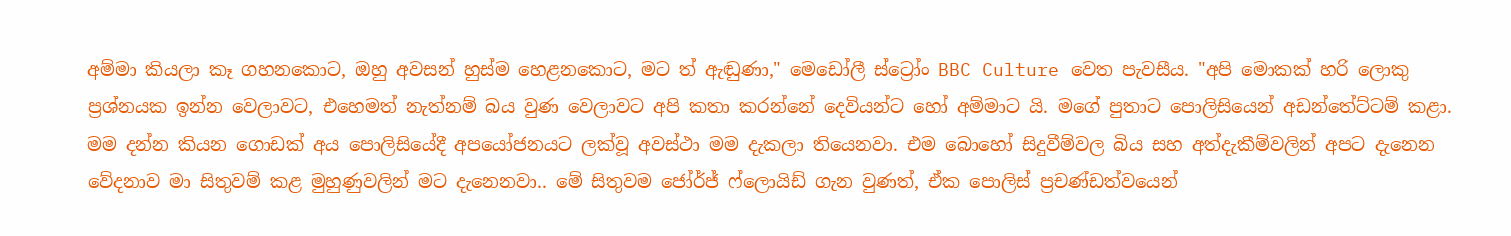අම්මා කියලා කෑ ගහනකොට, ඔහු අවසන් හුස්ම හෙළනකොට, මට ත් ඇඬුණා," මෙඩෝලී ස්ට්‍රෝං BBC Culture වෙත පැවසීය. "අපි මොකක් හරි ලොකු ප්‍රශ්නයක ඉන්න වෙලාවට, එහෙමත් නැත්නම් බය වුණ වෙලාවට අපි කතා කරන්නේ දෙවියන්ට හෝ අම්මාට යි. මගේ පුතාට පොලිසියෙන් අඩන්තේට්ටම් කළා. මම දන්න කියන ගොඩක් අය පොලිසියේදී අපයෝජනයට ලක්වූ අවස්ථා මම දැකලා තියෙනවා. එම බොහෝ සිදුවීම්වල බිය සහ අත්දැකීම්වලින් අපට දැනෙන වේදනාව මා සිතුවම් කළ මුහුණුවලින් මට දැනෙනවා.. මේ සිතුවම ජෝර්ජ් ෆ්ලොයිඩ් ගැන වුණත්, ඒක පොලිස් ප්‍රචණ්ඩත්වයෙන්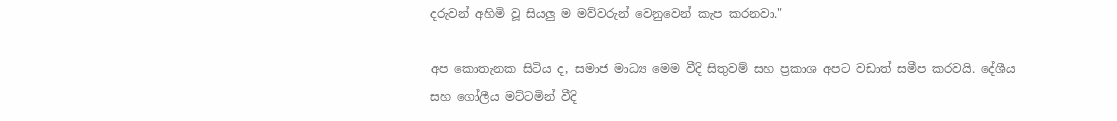දරුවන් අහිමි වූ සියලු ම මව්වරුන් වෙනුවෙන් කැප කරනවා."

අප කොතැනක සිටිය ද, සමාජ මාධ්‍ය මෙම වීදි සිතුවම් සහ ප්‍රකාශ අපට වඩාත් සමීප කරවයි. දේශීය සහ ගෝලීය මට්ටමින් වීදි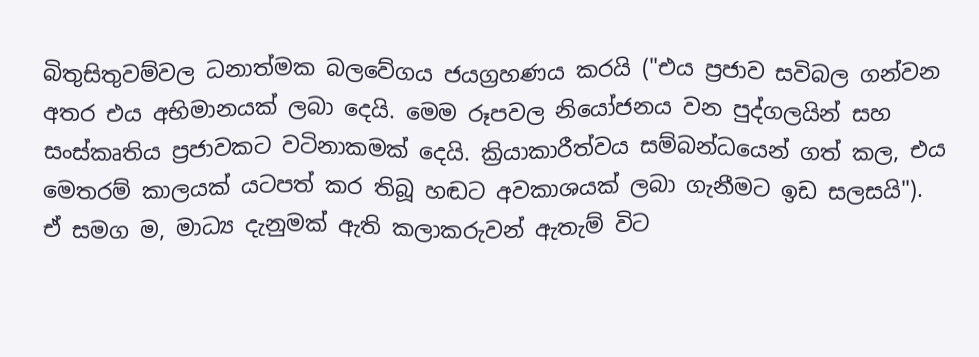බිතුසිතුවම්වල ධනාත්මක බලවේගය ජයග්‍රහණය කරයි ("එය ප්‍රජාව සවිබල ගන්වන අතර එය අභිමානයක් ලබා දෙයි. මෙම රූපවල නියෝජනය වන පුද්ගලයින් සහ සංස්කෘතිය ප්‍රජාවකට වටිනාකමක් දෙයි. ක්‍රියාකාරීත්වය සම්බන්ධයෙන් ගත් කල, එය මෙතරම් කාලයක් යටපත් කර තිබූ හඬට අවකාශයක් ලබා ගැනීමට ඉඩ සලසයි"). ඒ සමග ම, මාධ්‍ය දැනුමක් ඇති කලාකරුවන් ඇතැම් විට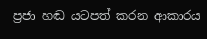ප්‍රජා හඬ යටපත් කරන ආකාරය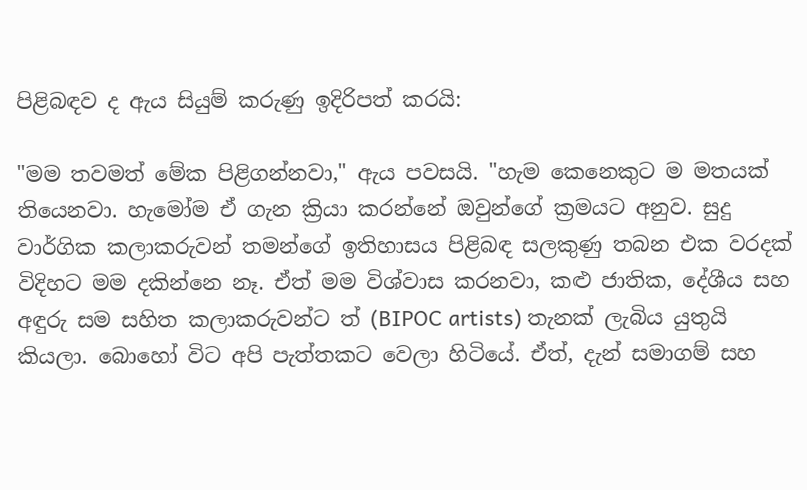පිළිබඳව ද ඇය සියුම් කරුණු ඉදිරිපත් කරයි:

"මම තවමත් මේක පිළිගන්නවා," ඇය පවසයි. "හැම කෙනෙකුට ම මතයක් තියෙනවා. හැමෝම ඒ ගැන ක්‍රියා කරන්නේ ඔවුන්ගේ ක්‍රමයට අනුව. සුදු වාර්ගික කලාකරුවන් තමන්ගේ ඉතිහාසය පිළිබඳ සලකුණු තබන එක වරදක් විදිහට මම දකින්නෙ නෑ. ඒත් මම විශ්වාස කරනවා, කළු ජාතික, දේශීය සහ අඳුරු සම සහිත කලාකරුවන්ට ත් (BIPOC artists) තැනක් ලැබිය යුතුයි කියලා. බොහෝ විට අපි පැත්තකට වෙලා හිටියේ. ඒත්, දැන් සමාගම් සහ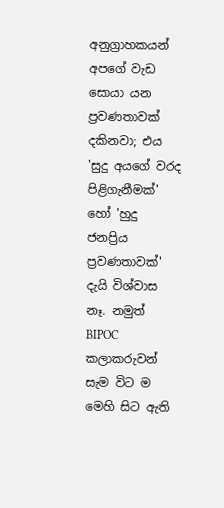අනුග්‍රාහකයන් අපගේ වැඩ සොයා යන ප්‍රවණතාවක් දකිනවා; එය 'සුදු අයගේ වරද පිළිගැනීමක්' හෝ 'හුදු ජනප්‍රිය ප්‍රවණතාවක්' දැයි විශ්වාස නෑ. නමුත් BIPOC කලාකරුවන් සැම විට ම මෙහි සිට ඇති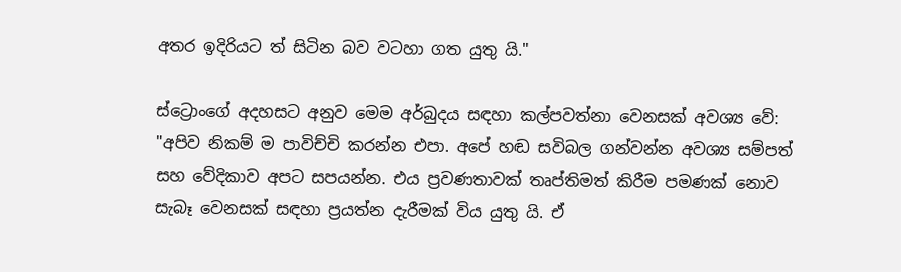අතර ඉදිරියට ත් සිටින බව වටහා ගත යුතු යි."

ස්ට්‍රොංගේ අදහසට අනුව මෙම අර්බුදය සඳහා කල්පවත්නා වෙනසක් අවශ්‍ය වේ: "අපිව නිකම් ම පාවිච්චි කරන්න එපා. අපේ හඬ සවිබල ගන්වන්න අවශ්‍ය සම්පත් සහ වේදිකාව අපට සපයන්න. එය ප්‍රවණතාවක් තෘප්තිමත් කිරීම පමණක් නොව සැබෑ වෙනසක් සඳහා ප්‍රයත්න දැරීමක් විය යුතු යි. ඒ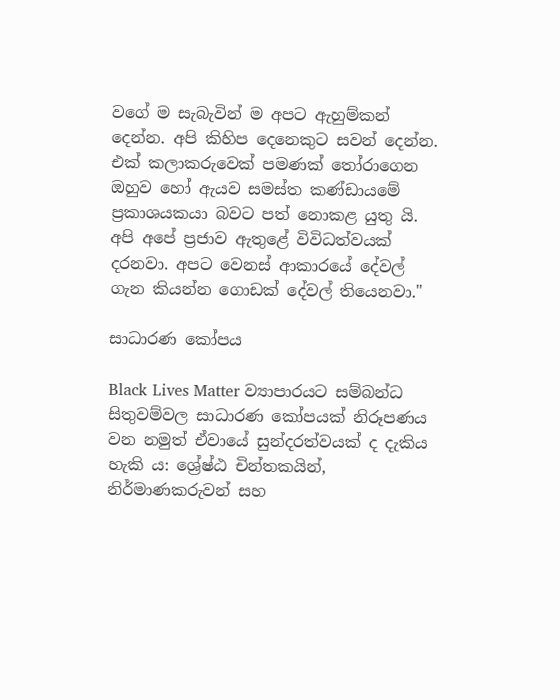වගේ ම සැබැවින් ම අපට ඇහුම්කන් දෙන්න. අපි කිහිප දෙනෙකුට සවන් දෙන්න. එක් කලාකරුවෙක් පමණක් තෝරාගෙන ඔහුව හෝ ඇයව සමස්ත කණ්ඩායමේ ප්‍රකාශයකයා බවට පත් නොකළ යුතු යි. අපි අපේ ප්‍රජාව ඇතුළේ විවිධත්වයක් දරනවා. අපට වෙනස් ආකාරයේ දේවල් ගැන කියන්න ගොඩක් දේවල් තියෙනවා."

සාධාරණ කෝපය

Black Lives Matter ව්‍යාපාරයට සම්බන්ධ සිතුවම්වල සාධාරණ කෝපයක් නිරූපණය වන නමුත් ඒවායේ සුන්දරත්වයක් ද දැකිය හැකි ය: ශ්‍රේෂ්ඨ චින්තකයින්, නිර්මාණකරුවන් සහ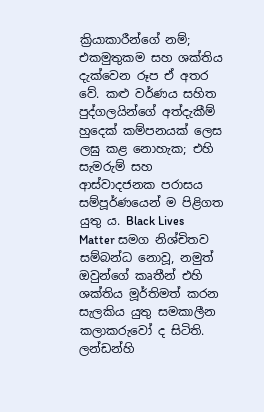ක්‍රියාකාරීන්ගේ නම්; එකමුතුකම සහ ශක්තිය දැක්වෙන රූප ඒ අතර වේ. කළු වර්ණය සහිත පුද්ගලයින්ගේ අත්දැකීම් හුදෙක් කම්පනයක් ලෙස ලඝු කළ නොහැක; එහි සැමරුම් සහ ආස්වාදජනක පරාසය සම්පූර්ණයෙන් ම පිළිගත යුතු ය. Black Lives Matter සමග නිශ්චිතව සම්බන්ධ නොවූ, නමුත් ඔවුන්ගේ කෘතීන් එහි ශක්තිය මූර්තිමත් කරන සැලකිය යුතු සමකාලීන කලාකරුවෝ ද සිටිති. ලන්ඩන්හි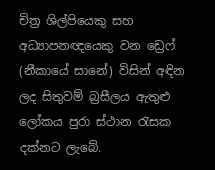චිත්‍ර ශිල්පියෙකු සහ අධ්‍යාපනඥයෙකු වන ඩ්‍රෙෆ් (නීකායේ සානේ) විසින් අඳින ලද සිතුවම් බ්‍රසීලය ඇතුළු ලෝකය පුරා ස්ථාන රැසක දක්නට ලැබේ.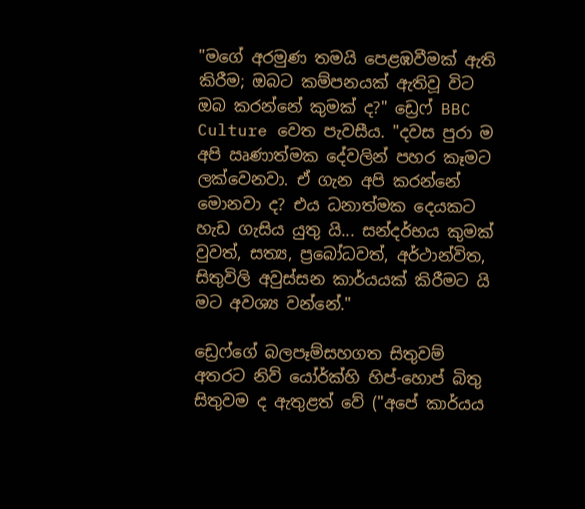"මගේ අරමුණ තමයි පෙළඹවීමක් ඇති කිරීම; ඔබට කම්පනයක් ඇතිවූ විට ඔබ කරන්නේ කුමක් ද?" ඩ්‍රෙෆ් BBC Culture වෙත පැවසීය. "දවස පුරා ම අපි ඍණාත්මක දේවලින් පහර කෑමට ලක්වෙනවා. ඒ ගැන අපි කරන්නේ මොනවා ද? එය ධනාත්මක දෙයකට හැඩ ගැසිය යුතු යි... සන්දර්භය කුමක් වුවත්, සත්‍ය, ප්‍රබෝධවත්, අර්ථාන්විත, සිතුවිලි අවුස්සන කාර්යයක් කිරීමට යි මට අවශ්‍ය වන්නේ."

ඩ්‍රෙෆ්ගේ බලපෑම්සහගත සිතුවම් අතරට නිව් යෝර්ක්හි හිප්-හොප් බිතු සිතුවම ද ඇතුළත් වේ ("අපේ කාර්යය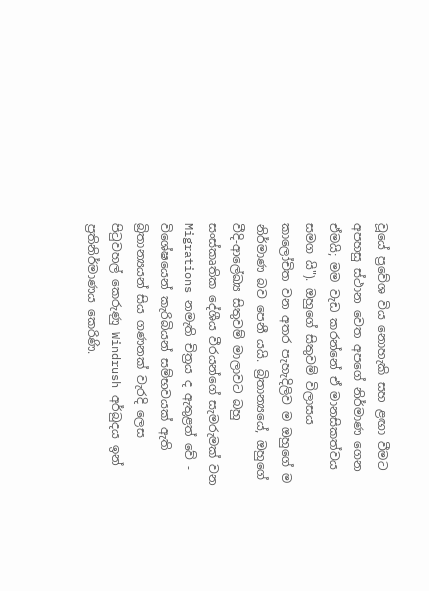වූයේ ප්‍රවේශ විය නොහැකි සහ ළඟා වීමට අපහසු ස්ථාන වෙත අපගේ නිර්මාණ ගෙන ඒමයි; මම වැඩ කරන්නේ ඒ මානසිකත්වය සමග යි"). ඔහුගේ සිතුවම් විලාසය කාලෝචිත වන අතර පැහැදිලිව ම ඔහුගේ ම නිර්මාණ බව පෙනී යයි. බ්‍රිතාන්‍යයේ, ඔහුගේ වීදි-ආලේඛ්‍ය සිතුවම් මාලාවට බහු සංස්කෘතික දේශීය වීරයන්ගේ සැමරුමක් වන Migrations නමැති චිත්‍රය ද ඇතුළත් වේ - විශේෂයෙන් කැරිබියන් සම්භවයක් ඇති බ්‍රිතාන්‍යයන් සිය ගණනක් වැරදි ලෙස පිටුවහල් කෙරුණු Windrush අර්බුදය ඉන් ප්‍රතිනිර්මාණය කෙරිණි.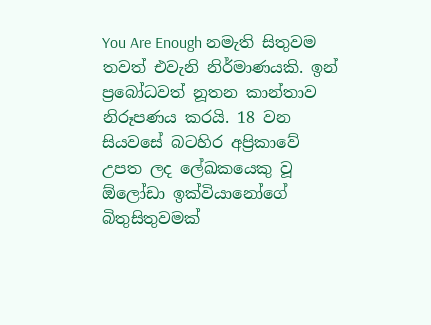You Are Enough නමැති සිතුවම තවත් එවැනි නිර්මාණයකි. ඉන් ප්‍රබෝධවත් නූතන කාන්තාව නිරූපණය කරයි. 18 වන සියවසේ බටහිර අප්‍රිකාවේ උපත ලද ලේඛකයෙකු වූ ඕලෝඩා ඉක්වියානෝගේ බිතුසිතුවමක්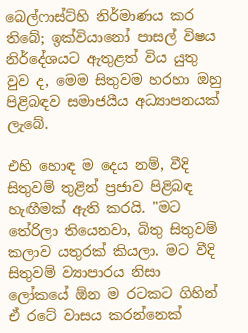බෙල්ෆාස්ට්හි නිර්මාණය කර තිබේ; ඉක්වියානෝ පාසල් විෂය නිර්දේශයට ඇතුළත් විය යුතු වුව ද, මෙම සිතුවම හරහා ඔහු පිළිබඳව සමාජයීය අධ්‍යාපනයක් ලැබේ.

එහි හොඳ ම දෙය නම්, වීදි සිතුවම් තුළින් ප්‍රජාව පිළිබඳ හැඟීමක් ඇති කරයි. "මට තේරිලා තියෙනවා, බිතු සිතුවම් කලාව යතුරක් කියලා. මට වීදි සිතුවම් ව්‍යාපාරය නිසා ලෝකයේ ඕන ම රටකට ගිහින් ඒ රටේ වාසය කරන්නෙක්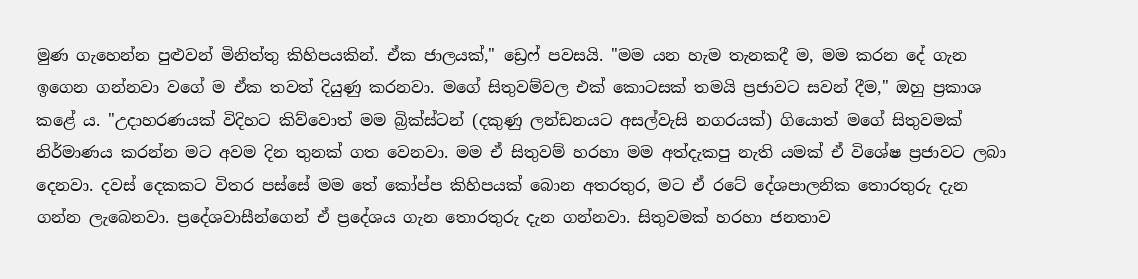මුණ ගැහෙන්න පුළුවන් මිනිත්තු කිහිපයකින්. ඒක ජාලයක්," ඩ්‍රෙෆ් පවසයි. "මම යන හැම තැනකදී ම, මම කරන දේ ගැන ඉගෙන ගන්නවා වගේ ම ඒක තවත් දියුණු කරනවා. මගේ සිතුවම්වල එක් කොටසක් තමයි ප්‍රජාවට සවන් දීම," ඔහු ප්‍රකාශ කළේ ය. "උදාහරණයක් විදිහට කිව්වොත් මම බ්‍රික්ස්ටන් (දකුණු ලන්ඩනයට අසල්වැසි නගරයක්) ගියොත් මගේ සිතුවමක් නිර්මාණය කරන්න මට අවම දින තුනක් ගත වෙනවා. මම ඒ සිතුවම් හරහා මම අත්දැකපු නැති යමක් ඒ විශේෂ ප්‍රජාවට ලබා දෙනවා. දවස් දෙකකට විතර පස්සේ මම තේ කෝප්ප කිහිපයක් බොන අතරතුර, මට ඒ රටේ දේශපාලනික තොරතුරු දැන ගන්න ලැබෙනවා. ප්‍රදේශවාසීන්ගෙන් ඒ ප්‍රදේශය ගැන තොරතුරු දැන ගන්නවා. සිතුවමක් හරහා ජනතාව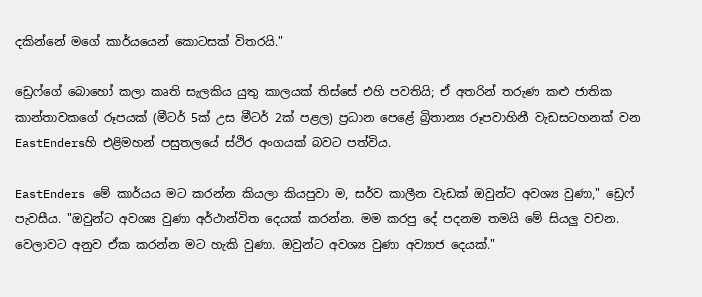දකින්නේ මගේ කාර්යයෙන් කොටසක් විතරයි."

ඩ්‍රෙෆ්ගේ බොහෝ කලා කෘති සැලකිය යුතු කාලයක් තිස්සේ එහි පවතියි; ඒ අතරින් තරුණ කළු ජාතික කාන්තාවකගේ රූපයක් (මීටර් 5ක් උස මීටර් 2ක් පළල) ප්‍රධාන පෙළේ බ්‍රිතාන්‍ය රූපවාහිනී වැඩසටහනක් වන EastEndersහි එළිමහන් පසුතලයේ ස්ථිර අංගයක් බවට පත්විය.

EastEnders මේ කාර්යය මට කරන්න කියලා කියපුවා ම, සර්ව කාලීන වැඩක් ඔවුන්ට අවශ්‍ය වුණා," ඩ්‍රෙෆ් පැවසීය. "ඔවුන්ට අවශ්‍ය වුණා අර්ථාන්විත දෙයක් කරන්න. මම කරපු දේ පදනම තමයි මේ සියලු වචන. වෙලාවට අනුව ඒක කරන්න මට හැකි වුණා. ඔවුන්ට අවශ්‍ය වුණා අව්‍යාජ දෙයක්."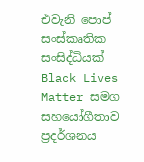එවැනි පොප් සංස්කෘතික සංසිද්ධියක් Black Lives Matter සමග සහයෝගීතාව ප්‍රදර්ශනය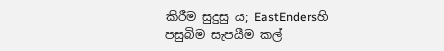කිරීම සුදුසු ය; EastEndersහි පසුබිම සැපයීම කල්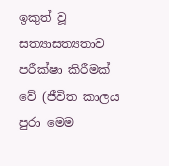ඉකුත් වූ සත්‍යාසත්‍යතාව පරීක්ෂා කිරීමක් වේ (ජීවිත කාලය පුරා මෙම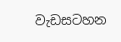වැඩසටහන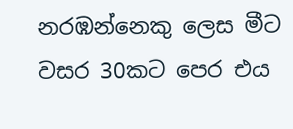නරඹන්නෙකු ලෙස මීට වසර 30කට පෙර එය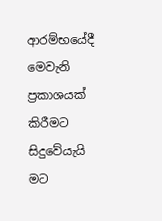ආරම්භයේදී මෙවැනි ප්‍රකාශයක් කිරීමට සිදුවේයැයි මට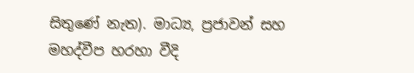සිතුණේ නැත). මාධ්‍ය, ප්‍රජාවන් සහ මහද්වීප හරහා වීදි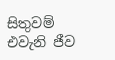සිතුවම් එවැනි ජීව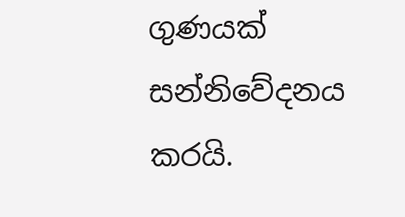ගුණයක් සන්නිවේදනය කරයි.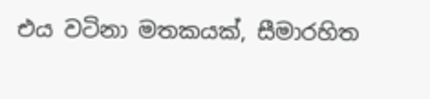එය වටිනා මතකයක්, සීමාරහිත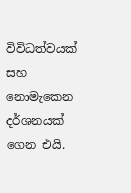විවිධත්වයක් සහ නොමැකෙන දර්ශනයක් ගෙන එයි.